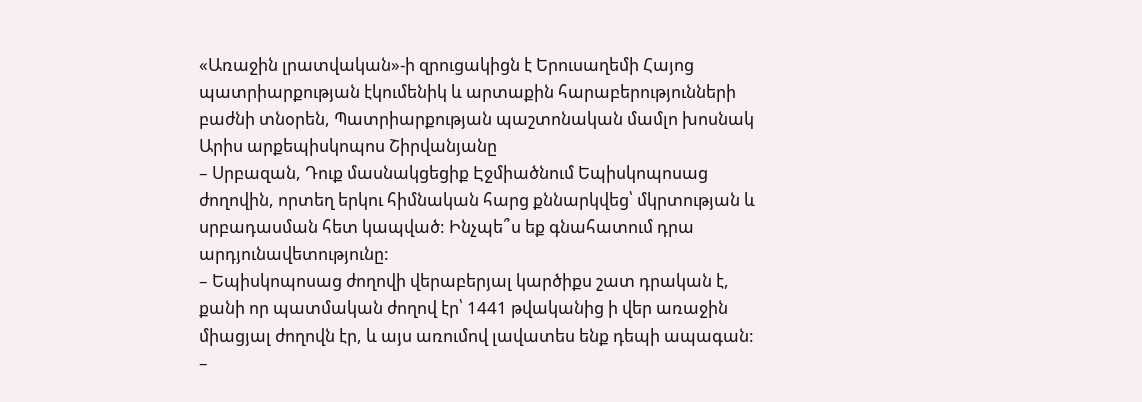«Առաջին լրատվական»-ի զրուցակիցն է Երուսաղեմի Հայոց պատրիարքության էկումենիկ և արտաքին հարաբերությունների բաժնի տնօրեն, Պատրիարքության պաշտոնական մամլո խոսնակ Արիս արքեպիսկոպոս Շիրվանյանը
– Սրբազան, Դուք մասնակցեցիք Էջմիածնում Եպիսկոպոսաց ժողովին, որտեղ երկու հիմնական հարց քննարկվեց՝ մկրտության և սրբադասման հետ կապված: Ինչպե՞ս եք գնահատում դրա արդյունավետությունը:
– Եպիսկոպոսաց ժողովի վերաբերյալ կարծիքս շատ դրական է, քանի որ պատմական ժողով էր՝ 1441 թվականից ի վեր առաջին միացյալ ժողովն էր, և այս առումով լավատես ենք դեպի ապագան:
–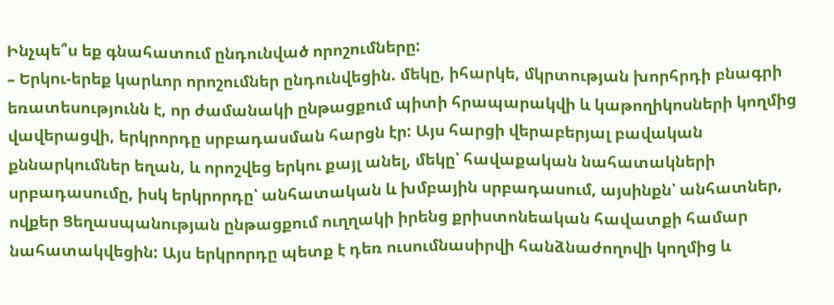Ինչպե՞ս եք գնահատում ընդունված որոշումները:
– Երկու-երեք կարևոր որոշումներ ընդունվեցին. մեկը, իհարկե, մկրտության խորհրդի բնագրի եռատեսությունն է, որ ժամանակի ընթացքում պիտի հրապարակվի և կաթողիկոսների կողմից վավերացվի, երկրորդը սրբադասման հարցն էր: Այս հարցի վերաբերյալ բավական քննարկումներ եղան, և որոշվեց երկու քայլ անել, մեկը՝ հավաքական նահատակների սրբադասումը, իսկ երկրորդը՝ անհատական և խմբային սրբադասում, այսինքն՝ անհատներ, ովքեր Ցեղասպանության ընթացքում ուղղակի իրենց քրիստոնեական հավատքի համար նահատակվեցին: Այս երկրորդը պետք է դեռ ուսումնասիրվի հանձնաժողովի կողմից և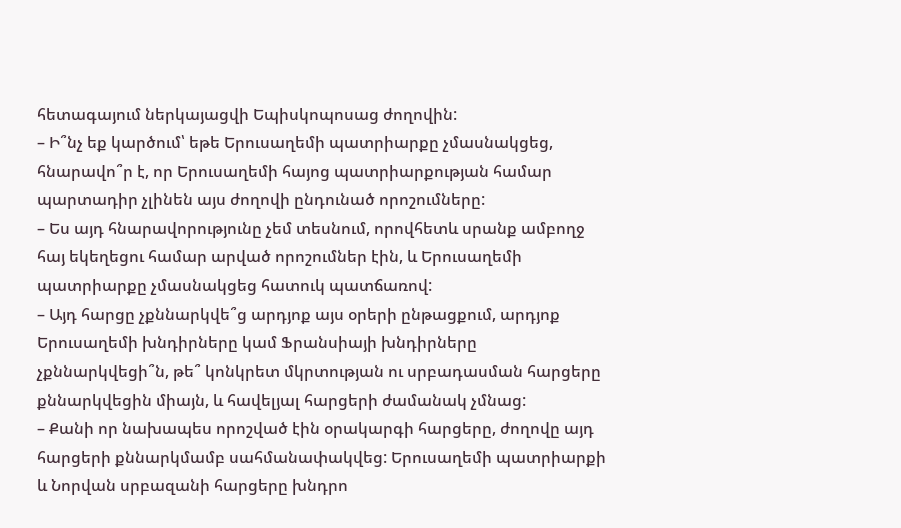հետագայում ներկայացվի Եպիսկոպոսաց ժողովին:
– Ի՞նչ եք կարծում՝ եթե Երուսաղեմի պատրիարքը չմասնակցեց, հնարավո՞ր է, որ Երուսաղեմի հայոց պատրիարքության համար պարտադիր չլինեն այս ժողովի ընդունած որոշումները:
– Ես այդ հնարավորությունը չեմ տեսնում, որովհետև սրանք ամբողջ հայ եկեղեցու համար արված որոշումներ էին, և Երուսաղեմի պատրիարքը չմասնակցեց հատուկ պատճառով:
– Այդ հարցը չքննարկվե՞ց արդյոք այս օրերի ընթացքում, արդյոք Երուսաղեմի խնդիրները կամ Ֆրանսիայի խնդիրները չքննարկվեցի՞ն, թե՞ կոնկրետ մկրտության ու սրբադասման հարցերը քննարկվեցին միայն, և հավելյալ հարցերի ժամանակ չմնաց:
– Քանի որ նախապես որոշված էին օրակարգի հարցերը, ժողովը այդ հարցերի քննարկմամբ սահմանափակվեց: Երուսաղեմի պատրիարքի և Նորվան սրբազանի հարցերը խնդրո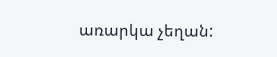առարկա չեղան: